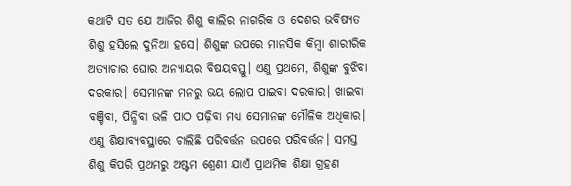କଥାଟି ସତ ଯେ ଆଜିର ଶିଶୁ କାଲିର ନାଗରିକ ଓ ଦେଶର ଭବିଷ୍ୟତ ଶିଶୁ ହସିଲେ ଦୁନିଆ ହସେ। ଶିଶୁଙ୍କ ଉପରେ ମାନସିକ କିମ୍ବା ଶାରୀରିକ ଅତ୍ୟାଚାର ଘୋର ଅନ୍ୟାୟର ବିଷୟବସ୍ତୁ। ଏଣୁ ପ୍ରଥମେ, ଶିଶୁଙ୍କ ବୁଝିବା ଦରକାର। ସେମାନଙ୍କ ମନରୁ ଭୟ ଲୋପ ପାଇବା ଦରକାର। ଖାଇବା ବଞ୍ଚିବା, ପିନ୍ଧିବା ଭଳି ପାଠ ପଢ଼ିବା ମଧ୍ୟ ସେମାନଙ୍କ ମୌଳିକ ଅଧିକାର। ଏଣୁ ଶିକ୍ଷାବ୍ୟବସ୍ଥାରେ ଚାଲିଛି ପରିବର୍ତ୍ତନ ଉପରେ ପରିବର୍ତ୍ତନ। ସମସ୍ତ ଶିଶୁ କିପରି ପ୍ରଥମରୁ ଅଷ୍ଟମ ଶ୍ରେଣୀ ଯାଏଁ ପ୍ରାଥମିକ ଶିକ୍ଷା ଗ୍ରହଣ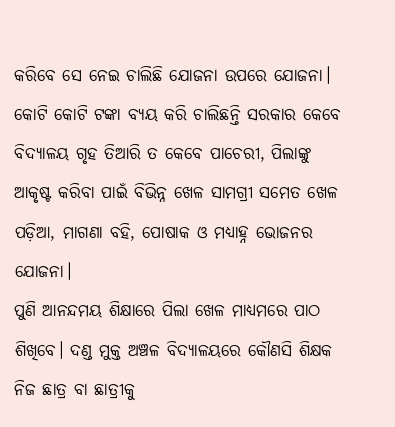କରିବେ ସେ ନେଇ ଚାଲିଛି ଯୋଜନା ଉପରେ ଯୋଜନା। କୋଟି କୋଟି ଟଙ୍କା ବ୍ୟୟ କରି ଚାଲିଛନ୍ତି ସରକାର କେବେ ବିଦ୍ୟାଳୟ ଗୃହ ତିଆରି ତ କେବେ ପାଚେରୀ, ପିଲାଙ୍କୁ ଆକୃଷ୍ଟ କରିବା ପାଇଁ ବିଭିନ୍ନ ଖେଳ ସାମଗ୍ରୀ ସମେତ ଖେଳ ପଡ଼ିଆ, ମାଗଣା ବହି, ପୋଷାକ ଓ ମଧ୍ୟାହ୍ନ ଭୋଜନର ଯୋଜନା।
ପୁଣି ଆନନ୍ଦମୟ ଶିକ୍ଷାରେ ପିଲା ଖେଳ ମାଧ୍ୟମରେ ପାଠ ଶିଖିବେ। ଦଣ୍ଡ ମୁକ୍ତ ଅଞ୍ଚଳ ବିଦ୍ୟାଳୟରେ କୌଣସି ଶିକ୍ଷକ ନିଜ ଛାତ୍ର ବା ଛାତ୍ରୀକୁ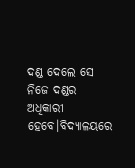ଦଣ୍ଡ ଦେଲେ ସେ ନିଜେ ଦଣ୍ଡର ଅଧିକାରୀ ହେବେ।ବିଦ୍ୟାଳୟରେ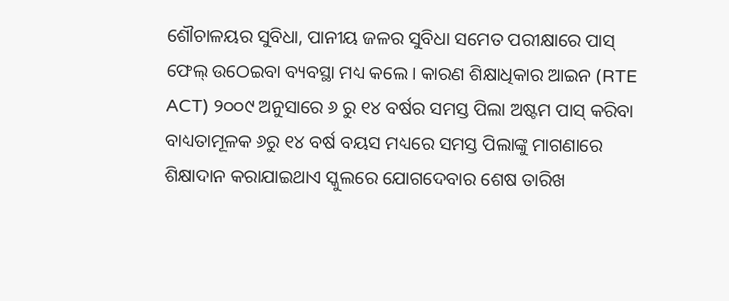ଶୌଚାଳୟର ସୁବିଧା, ପାନୀୟ ଜଳର ସୁବିଧା ସମେତ ପରୀକ୍ଷାରେ ପାସ୍ ଫେଲ୍ ଉଠେଇବା ବ୍ୟବସ୍ଥା ମଧ୍ୟ କଲେ। କାରଣ ଶିକ୍ଷାଧିକାର ଆଇନ (RTE ACT) ୨୦୦୯ ଅନୁସାରେ ୬ ରୁ ୧୪ ବର୍ଷର ସମସ୍ତ ପିଲା ଅଷ୍ଟମ ପାସ୍ କରିବା ବାଧ୍ୟତାମୂଳକ ୬ରୁ ୧୪ ବର୍ଷ ବୟସ ମଧ୍ୟରେ ସମସ୍ତ ପିଲାଙ୍କୁ ମାଗଣାରେ ଶିକ୍ଷାଦାନ କରାଯାଇଥାଏ ସ୍କୁଲରେ ଯୋଗଦେବାର ଶେଷ ତାରିଖ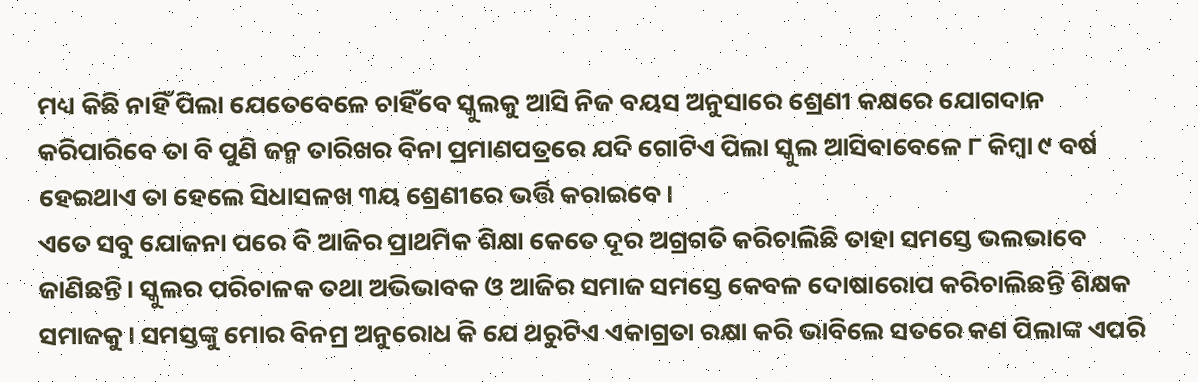ମଧ୍ୟ କିଛି ନାହିଁ ପିଲା ଯେତେବେଳେ ଚାହିଁବେ ସ୍କୁଲକୁ ଆସି ନିଜ ବୟସ ଅନୁସାରେ ଶ୍ରେଣୀ କକ୍ଷରେ ଯୋଗଦାନ କରିପାରିବେ ତା ବି ପୁଣି ଜନ୍ମ ତାରିଖର ବିନା ପ୍ରମାଣପତ୍ରରେ ଯଦି ଗୋଟିଏ ପିଲା ସ୍କୁଲ ଆସିବାବେଳେ ୮ କିମ୍ବା ୯ ବର୍ଷ ହେଇଥାଏ ତା ହେଲେ ସିଧାସଳଖ ୩ୟ ଶ୍ରେଣୀରେ ଭର୍ତ୍ତି କରାଇବେ।
ଏତେ ସବୁ ଯୋଜନା ପରେ ବି ଆଜିର ପ୍ରାଥମିକ ଶିକ୍ଷା କେତେ ଦୂର ଅଗ୍ରଗତି କରିଚାଲିଛି ତାହା ସମସ୍ତେ ଭଲଭାବେ ଜାଣିଛନ୍ତି। ସ୍କୁଲର ପରିଚାଳକ ତଥା ଅଭିଭାବକ ଓ ଆଜିର ସମାଜ ସମସ୍ତେ କେବଳ ଦୋଷାରୋପ କରିଚାଲିଛନ୍ତି ଶିକ୍ଷକ ସମାଜକୁ। ସମସ୍ତଙ୍କୁ ମୋର ବିନମ୍ର ଅନୁରୋଧ କି ଯେ ଥରୁଟିଏ ଏକାଗ୍ରତା ରକ୍ଷା କରି ଭାବିଲେ ସତରେ କଣ ପିଲାଙ୍କ ଏପରି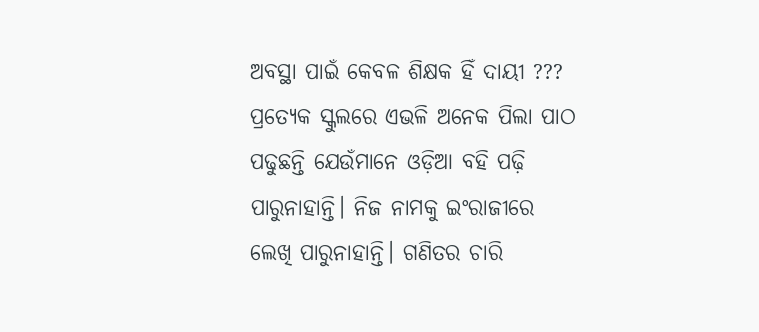ଅବସ୍ଥା ପାଇଁ କେବଳ ଶିକ୍ଷକ ହିଁ ଦାୟୀ ???
ପ୍ରତ୍ୟେକ ସ୍କୁଲରେ ଏଭଳି ଅନେକ ପିଲା ପାଠ ପଢୁଛନ୍ତି ଯେଉଁମାନେ ଓଡ଼ିଆ ବହି ପଢ଼ି ପାରୁନାହାନ୍ତି। ନିଜ ନାମକୁ ଇଂରାଜୀରେ ଲେଖି ପାରୁନାହାନ୍ତି। ଗଣିତର ଚାରି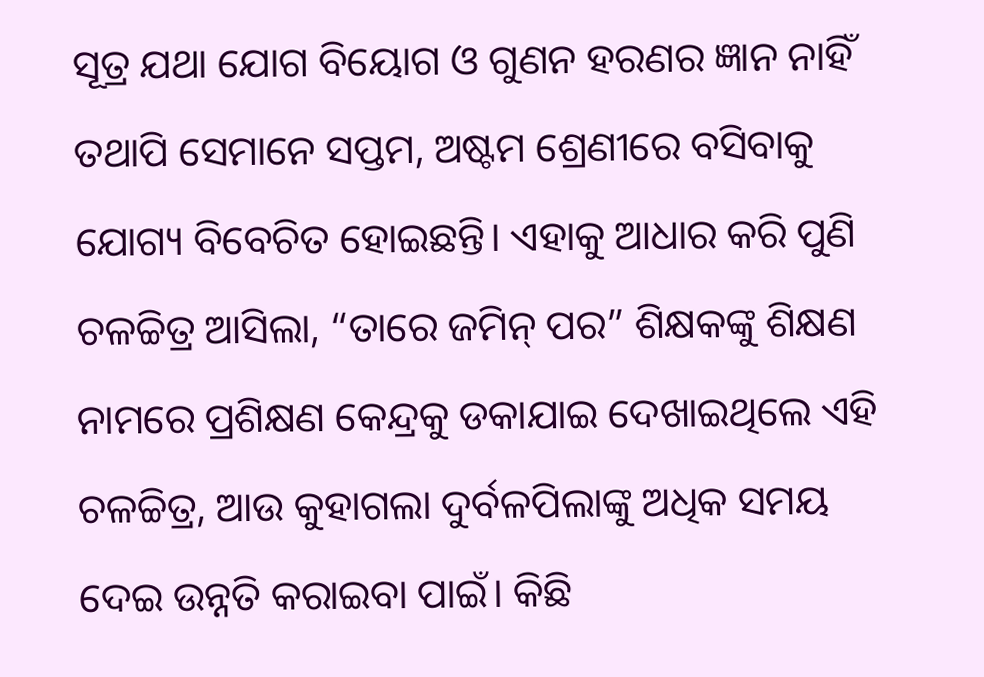ସୂତ୍ର ଯଥା ଯୋଗ ବିୟୋଗ ଓ ଗୁଣନ ହରଣର ଜ୍ଞାନ ନାହିଁ ତଥାପି ସେମାନେ ସପ୍ତମ, ଅଷ୍ଟମ ଶ୍ରେଣୀରେ ବସିବାକୁ ଯୋଗ୍ୟ ବିବେଚିତ ହୋଇଛନ୍ତି। ଏହାକୁ ଆଧାର କରି ପୁଣି ଚଳଚ୍ଚିତ୍ର ଆସିଲା, “ତାରେ ଜମିନ୍ ପର” ଶିକ୍ଷକଙ୍କୁ ଶିକ୍ଷଣ ନାମରେ ପ୍ରଶିକ୍ଷଣ କେନ୍ଦ୍ରକୁ ଡକାଯାଇ ଦେଖାଇଥିଲେ ଏହି ଚଳଚ୍ଚିତ୍ର, ଆଉ କୁହାଗଲା ଦୁର୍ବଳପିଲାଙ୍କୁ ଅଧିକ ସମୟ ଦେଇ ଉନ୍ନତି କରାଇବା ପାଇଁ। କିଛି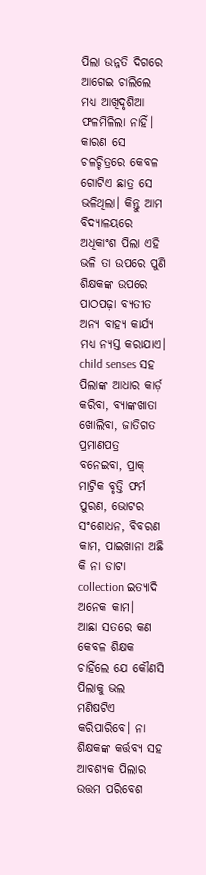ପିଲା ଉନ୍ନତି ଦିଗରେ ଆଗେଇ ଚାଲିଲେ ମଧ୍ୟ ଆଖିଦୃଶିଆ ଫଳମିଳିଲା ନାହିଁ। କାରଣ ସେ ଚଳଚ୍ଚିତ୍ରରେ କେବଳ ଗୋଟିଏ ଛାତ୍ର ସେ ଭଳିଥିଲା। କିନ୍ତୁ ଆମ ବିଦ୍ୟାଳୟରେ ଅଧିକାଂଶ ପିଲା ଏହି ଭଳି ତା ଉପରେ ପୁଣି ଶିକ୍ଷକଙ୍କ ଉପରେ ପାଠପଢ଼ା ବ୍ୟତୀତ ଅନ୍ୟ ବାହ୍ୟ କାର୍ଯ୍ୟ ମଧ୍ୟ ନ୍ୟସ୍ତ କରାଯାଏ। child senses ସହ ପିଲାଙ୍କ ଆଧାର କାର୍ଡ଼ କରିବା, ବ୍ୟାଙ୍କଖାତା ଖୋଲିବା, ଜାତିଗତ ପ୍ରମାଣପତ୍ର ବନେଇବା, ପ୍ରାକ୍ ମାଟ୍ରିକ ବୃତ୍ତି ଫର୍ମ ପୁରଣ, ଭୋଟର ସଂଶୋଧନ, ବିବରଣ କାମ, ପାଇଖାନା ଅଛି କି ନା ଡାଟା collection ଇତ୍ୟାଦି ଅନେକ କାମ।
ଆଛା ସତରେ କଣ କେବଳ ଶିକ୍ଷକ ଚାହିଁଲେ ଯେ କୌଣସି ପିଲାକୁ ଭଲ ମଣିଷଟିଏ କରିପାରିବେ। ନା ଶିକ୍ଷକଙ୍କ କର୍ତ୍ତବ୍ୟ ସହ ଆବଶ୍ୟକ ପିଲାର ଉତ୍ତମ ପରିବେଶ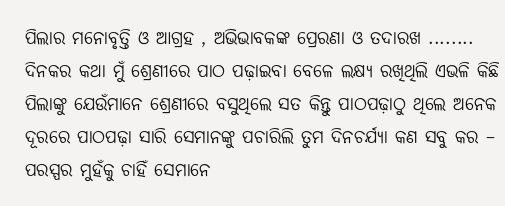ପିଲାର ମନୋବୃତ୍ତି ଓ ଆଗ୍ରହ , ଅଭିଭାବକଙ୍କ ପ୍ରେରଣା ଓ ତଦାରଖ ........
ଦିନକର କଥା ମୁଁ ଶ୍ରେଣୀରେ ପାଠ ପଢ଼ାଇବା ବେଳେ ଲକ୍ଷ୍ୟ ରଖିଥିଲି ଏଭଳି କିଛି ପିଲାଙ୍କୁ ଯେଉଁମାନେ ଶ୍ରେଣୀରେ ବସୁଥିଲେ ସତ କିନ୍ତୁ ପାଠପଢ଼ାଠୁ ଥିଲେ ଅନେକ ଦୂରରେ ପାଠପଢ଼ା ସାରି ସେମାନଙ୍କୁ ପଚାରିଲି ତୁମ ଦିନଚର୍ଯ୍ୟା କଣ ସବୁ କର – ପରସ୍ପର ମୁହଁକୁ ଚାହିଁ ସେମାନେ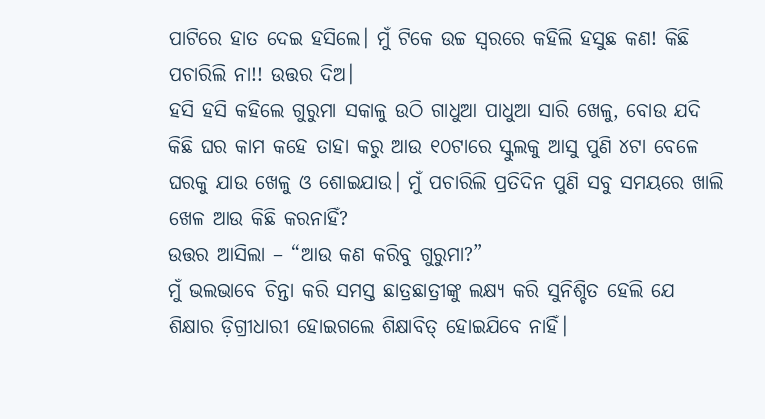ପାଟିରେ ହାତ ଦେଇ ହସିଲେ। ମୁଁ ଟିକେ ଉଚ୍ଚ ସ୍ବରରେ କହିଲି ହସୁଛ କଣ! କିଛି ପଚାରିଲି ନା!! ଉତ୍ତର ଦିଅ।
ହସି ହସି କହିଲେ ଗୁରୁମା ସକାଳୁ ଉଠି ଗାଧୁଆ ପାଧୁଆ ସାରି ଖେଳୁ, ବୋଉ ଯଦି କିଛି ଘର କାମ କହେ ତାହା କରୁ ଆଉ ୧୦ଟାରେ ସ୍କୁଲକୁ ଆସୁ ପୁଣି ୪ଟା ବେଳେ ଘରକୁ ଯାଉ ଖେଳୁ ଓ ଶୋଇଯାଉ। ମୁଁ ପଚାରିଲି ପ୍ରତିଦିନ ପୁଣି ସବୁ ସମୟରେ ଖାଲି ଖେଳ ଆଉ କିଛି କରନାହିଁ?
ଉତ୍ତର ଆସିଲା – “ଆଉ କଣ କରିବୁ ଗୁରୁମା?”
ମୁଁ ଭଲଭାବେ ଚିନ୍ତା କରି ସମସ୍ତ ଛାତ୍ରଛାତ୍ରୀଙ୍କୁ ଲକ୍ଷ୍ୟ କରି ସୁନିଶ୍ଚିତ ହେଲି ଯେ ଶିକ୍ଷାର ଡ଼ିଗ୍ରୀଧାରୀ ହୋଇଗଲେ ଶିକ୍ଷାବିତ୍ ହୋଇଯିବେ ନାହିଁ।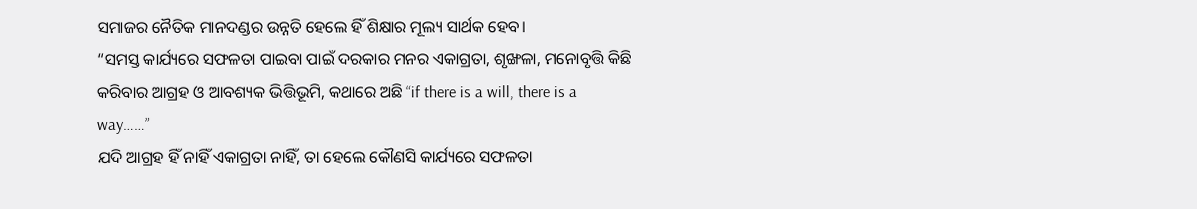ସମାଜର ନୈତିକ ମାନଦଣ୍ଡର ଉନ୍ନତି ହେଲେ ହିଁ ଶିକ୍ଷାର ମୂଲ୍ୟ ସାର୍ଥକ ହେବ।
“ସମସ୍ତ କାର୍ଯ୍ୟରେ ସଫଳତା ପାଇବା ପାଇଁ ଦରକାର ମନର ଏକାଗ୍ରତା, ଶୃଙ୍ଖଳା, ମନୋବୃତ୍ତି କିଛି କରିବାର ଆଗ୍ରହ ଓ ଆବଶ୍ୟକ ଭିତ୍ତିଭୂମି, କଥାରେ ଅଛି “if there is a will, there is a way……”
ଯଦି ଆଗ୍ରହ ହିଁ ନାହିଁ ଏକାଗ୍ରତା ନାହିଁ, ତା ହେଲେ କୌଣସି କାର୍ଯ୍ୟରେ ସଫଳତା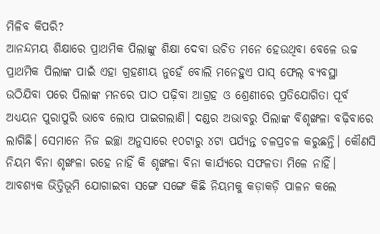ମିଳିବ କିପରି?
ଆନନ୍ଦମୟ ଶିକ୍ଷାରେ ପ୍ରାଥମିକ ପିଲାଙ୍କୁ ଶିକ୍ଷା ଦେବା ଉଚିତ ମନେ ହେଉଥିବା ବେଳେ ଉଚ୍ଚ ପ୍ରାଥମିକ ପିଲାଙ୍କ ପାଇଁ ଏହା ଗ୍ରହଣୀୟ ନୁହେଁ ବୋଲି ମନେହୁଏ ପାସ୍ ଫେଲ୍ ବ୍ୟବସ୍ଥା ଉଠିଯିବା ପରେ ପିଲାଙ୍କ ମନରେ ପାଠ ପଢ଼ିବା ଆଗ୍ରହ ଓ ଶ୍ରେଣୀରେ ପ୍ରତିଯୋଗିତା ପୂର୍ବ ଅଧ୍ୟୟନ ପୁରାପୁରି ଭାବେ ଲୋପ ପାଇଗଲାଣି। ଦଣ୍ଡର ଅଭାବରୁ ପିଲାଙ୍କ ବିଶୃଙ୍ଖଳା ବଢ଼ିବାରେ ଲାଗିଛି। ସେମାନେ ନିଜ ଇଚ୍ଛା ଅନୁସାରେ ୧୦ଟାରୁ ୪ଟା ପର୍ଯ୍ୟନ୍ତ ଚଳପ୍ରଚଳ କରୁଛନ୍ତି। କୌଣସି ନିୟମ ବିନା ଶୃଙ୍ଖଳା ରହେ ନାହିଁ କି ଶୃଙ୍ଖଳା ବିନା କାର୍ଯ୍ୟରେ ସଫଳତା ମିଳେ ନାହିଁ। ଆବଶ୍ୟକ ଭିତ୍ତିଭୂମି ଯୋଗାଇବା ସଙ୍ଗେ ସଙ୍ଗେ କିଛି ନିୟମକୁ କଡ଼ାକଡ଼ି ପାଳନ କଲେ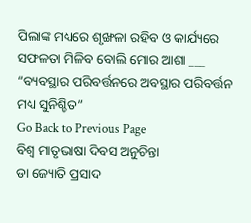ପିଲାଙ୍କ ମଧ୍ୟରେ ଶୃଙ୍ଖଳା ରହିବ ଓ କାର୍ଯ୍ୟରେ ସଫଳତା ମିଳିବ ବୋଲି ମୋର ଆଶା ___
“ବ୍ୟବସ୍ଥାର ପରିବର୍ତ୍ତନରେ ଅବସ୍ଥାର ପରିବର୍ତ୍ତନ ମଧ୍ୟ ସୁନିଶ୍ଚିତ”
Go Back to Previous Page
ବିଶ୍ବ ମାତୃଭାଷା ଦିବସ ଅନୁଚିନ୍ତା
ଡା ଜ୍ୟୋତି ପ୍ରସାଦ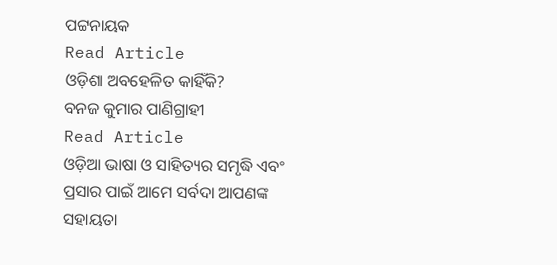ପଟ୍ଟନାୟକ
Read Article
ଓଡ଼ିଶା ଅବହେଳିତ କାହିଁକି?
ବନଜ କୁମାର ପାଣିଗ୍ରାହୀ
Read Article
ଓଡ଼ିଆ ଭାଷା ଓ ସାହିତ୍ୟର ସମୃଦ୍ଧି ଏବଂ ପ୍ରସାର ପାଇଁ ଆମେ ସର୍ବଦା ଆପଣଙ୍କ ସହାୟତା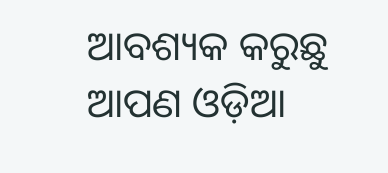ଆବଶ୍ୟକ କରୁଛୁ ଆପଣ ଓଡ଼ିଆ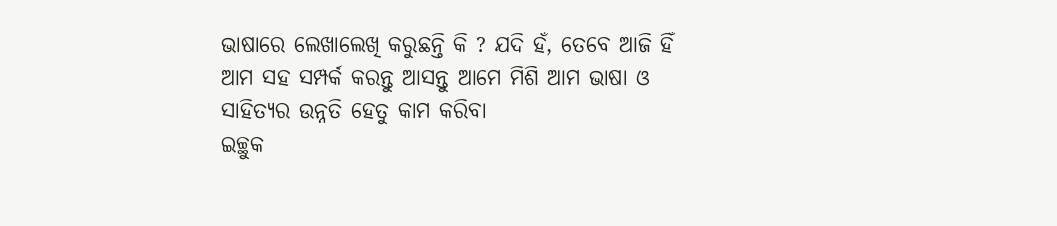ଭାଷାରେ ଲେଖାଲେଖି କରୁଛନ୍ତି କି ? ଯଦି ହଁ, ତେବେ ଆଜି ହିଁ ଆମ ସହ ସମ୍ପର୍କ କରନ୍ତୁ ଆସନ୍ତୁ ଆମେ ମିଶି ଆମ ଭାଷା ଓ ସାହିତ୍ୟର ଉନ୍ନତି ହେତୁ କାମ କରିବା
ଇଚ୍ଛୁକ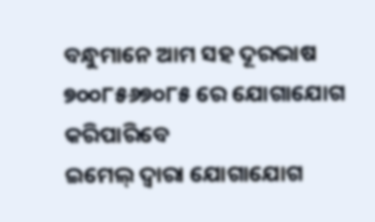ବନ୍ଧୁମାନେ ଆମ ସହ ଦୂରଭାଷ ୭୦୦୮୫୬୭୦୮୫ ରେ ଯୋଗାଯୋଗ କରିପାରିବେ
ଇମେଲ୍ ଦ୍ବାରା ଯୋଗାଯୋଗ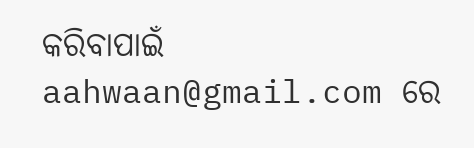କରିବାପାଇଁ aahwaan@gmail.com ରେ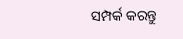ସମ୍ପର୍କ କରନ୍ତୁ